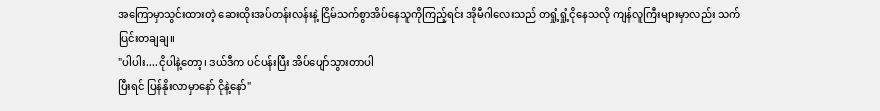အကြောမှာသွင်းထားတဲ့ ဆေးထိုးအပ်တန်းလန်းနဲ့ ငြိမ်သက်စွာအိပ်နေသူကိုကြည့်ရင်း အိုမီဂါလေးသည် တရှုံ့ရှုံ့ငိုနေသလို ကျန်လူကြီးများမှာလည်း သက်ပြင်းတချချ။
"ပါပါး....ငိုပါနဲ့တော့၊ ဒယ်ဒီက ပင်ပန်းပြီး အိပ်ပျော်သွားတာပါ
ပြီးရင် ပြန်နိုးလာမှာနော် ငိုနဲ့နော်"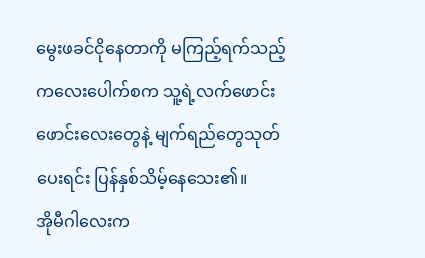မွေးဖခင်ငိုနေတာကို မကြည့်ရက်သည့် ကလေးပေါက်စက သူ့ရဲ့လက်ဖောင်းဖောင်းလေးတွေနဲ့ မျက်ရည်တွေသုတ်ပေးရင်း ပြန်နှစ်သိမ့်နေသေး၏။
အိုမီဂါလေးက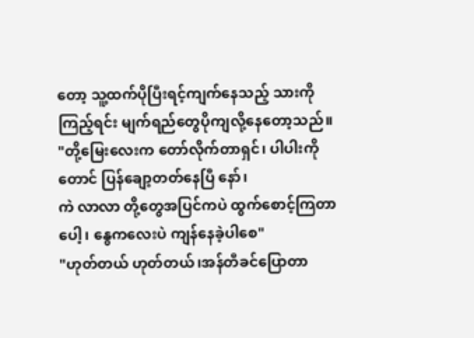တော့ သူ့ထက်ပိုပြီးရင့်ကျက်နေသည့် သားကိုကြည့်ရင်း မျက်ရည်တွေပိုကျလို့နေတော့သည်။
"တို့မြေးလေးက တော်လိုက်တာရှင်၊ ပါပါးကိုတောင် ပြန်ချော့တတ်နေပြီ နော်၊
ကဲ လာလာ တို့တွေအပြင်ကပဲ ထွက်စောင့်ကြတာပေါ့၊ နွေကလေးပဲ ကျန်နေခဲ့ပါစေ"
"ဟုတ်တယ် ဟုတ်တယ်၊အန်တီခင်ပြောတာ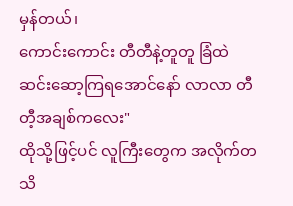မှန်တယ်၊
ကောင်းကောင်း တီတီနဲ့တူတူ ခြံထဲဆင်းဆော့ကြရအောင်နော် လာလာ တီတီ့အချစ်ကလေး"
ထိုသို့ဖြင့်ပင် လူကြီးတွေက အလိုက်တသိ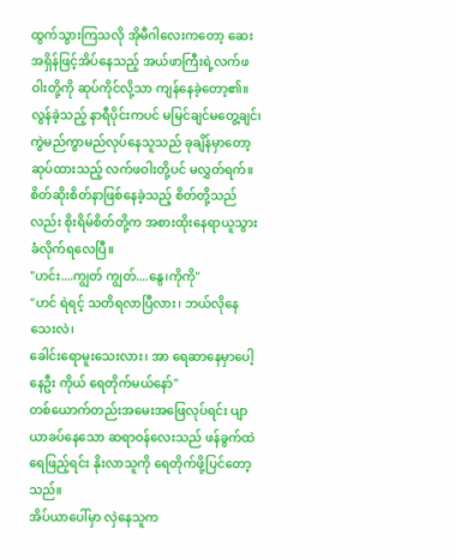ထွက်သွားကြသလို အိုမီဂါလေးကတော့ ဆေးအရှိန်ဖြင့်အိပ်နေသည့် အယ်ဖာကြီးရဲ့လက်ဖဝါးတို့ကို ဆုပ်ကိုင်လို့သာ ကျန်နေခဲ့တော့၏။
လွန်ခဲ့သည့် နာရီပိုင်းကပင် မမြင်ချင်မတွေ့ချင်၊ကွဲမည်ကွာမည်လုပ်နေသူသည် ခုချိန်မှာတော့ ဆုပ်ထားသည့် လက်ဖဝါးတို့ပင် မလွှတ်ရက်။
စိတ်ဆိုးစိတ်နာဖြစ်နေခဲ့သည့် စိတ်တို့သည်လည်း စိုးရိမ်စိတ်တို့က အစားထိုးနေရာယူသွားခံလိုက်ရလေပြီ။
"ဟင်း....ကျွတ် ကျွတ်....နွေ၊ကိုကို"
"ဟင် ရဲရင့် သတိရလာပြီလား၊ ဘယ်လိုနေသေးလဲ၊
ခေါင်းရောမူးသေးလား၊ အာ ရေဆာနေမှာပေါ့
နေဦး ကိုယ် ရေတိုက်မယ်နော်"
တစ်ယောက်တည်းအမေးအဖြေလုပ်ရင်း ပျာယာခပ်နေသော ဆရာဝန်လေးသည် ဖန်ခွက်ထဲရေဖြည့်ရင်း နိုးလာသူကို ရေတိုက်ဖို့ပြင်တော့သည်။
အိပ်ယာပေါ်မှာ လှဲနေသူက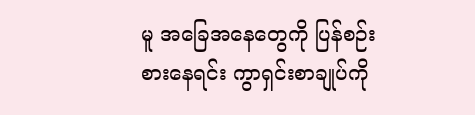မူ အခြေအနေတွေကို ပြန်စဉ်းစားနေရင်း ကွာရှင်းစာချုပ်ကို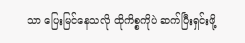သာ ပြေးမြင်နေသလို ထိုကိစ္စကိုပဲ ဆက်ပြီးရှင်းဖို့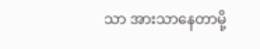သာ အားသာနေတာမို့